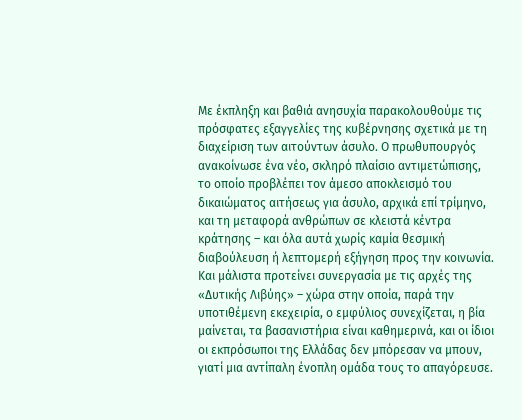Με έκπληξη και βαθιά ανησυχία παρακολουθούμε τις πρόσφατες εξαγγελίες της κυβέρνησης σχετικά με τη διαχείριση των αιτούντων άσυλο. Ο πρωθυπουργός ανακοίνωσε ένα νέο, σκληρό πλαίσιο αντιμετώπισης, το οποίο προβλέπει τον άμεσο αποκλεισμό του δικαιώματος αιτήσεως για άσυλο, αρχικά επί τρίμηνο, και τη μεταφορά ανθρώπων σε κλειστά κέντρα κράτησης – και όλα αυτά χωρίς καμία θεσμική διαβούλευση ή λεπτομερή εξήγηση προς την κοινωνία. Και μάλιστα προτείνει συνεργασία με τις αρχές της «Δυτικής Λιβύης» – χώρα στην οποία, παρά την υποτιθέμενη εκεχειρία, ο εμφύλιος συνεχίζεται, η βία μαίνεται, τα βασανιστήρια είναι καθημερινά, και οι ίδιοι οι εκπρόσωποι της Ελλάδας δεν μπόρεσαν να μπουν, γιατί μια αντίπαλη ένοπλη ομάδα τους το απαγόρευσε.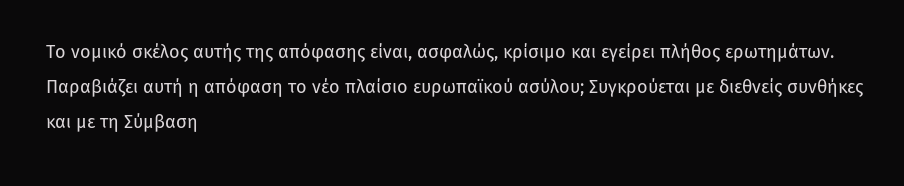Το νομικό σκέλος αυτής της απόφασης είναι, ασφαλώς, κρίσιμο και εγείρει πλήθος ερωτημάτων. Παραβιάζει αυτή η απόφαση το νέο πλαίσιο ευρωπαϊκού ασύλου; Συγκρούεται με διεθνείς συνθήκες και με τη Σύμβαση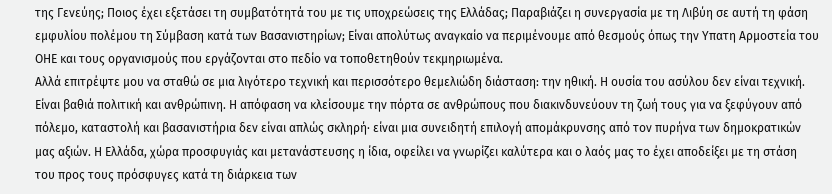της Γενεύης; Ποιος έχει εξετάσει τη συμβατότητά του με τις υποχρεώσεις της Ελλάδας; Παραβιάζει η συνεργασία με τη Λιβύη σε αυτή τη φάση εμφυλίου πολέμου τη Σύμβαση κατά των Βασανιστηρίων; Είναι απολύτως αναγκαίο να περιμένουμε από θεσμούς όπως την Υπατη Αρμοστεία του ΟΗΕ και τους οργανισμούς που εργάζονται στο πεδίο να τοποθετηθούν τεκμηριωμένα.
Αλλά επιτρέψτε μου να σταθώ σε μια λιγότερο τεχνική και περισσότερο θεμελιώδη διάσταση: την ηθική. Η ουσία του ασύλου δεν είναι τεχνική. Είναι βαθιά πολιτική και ανθρώπινη. Η απόφαση να κλείσουμε την πόρτα σε ανθρώπους που διακινδυνεύουν τη ζωή τους για να ξεφύγουν από πόλεμο, καταστολή και βασανιστήρια δεν είναι απλώς σκληρή· είναι μια συνειδητή επιλογή απομάκρυνσης από τον πυρήνα των δημοκρατικών μας αξιών. Η Ελλάδα, χώρα προσφυγιάς και μετανάστευσης η ίδια, οφείλει να γνωρίζει καλύτερα και ο λαός μας το έχει αποδείξει με τη στάση του προς τους πρόσφυγες κατά τη διάρκεια των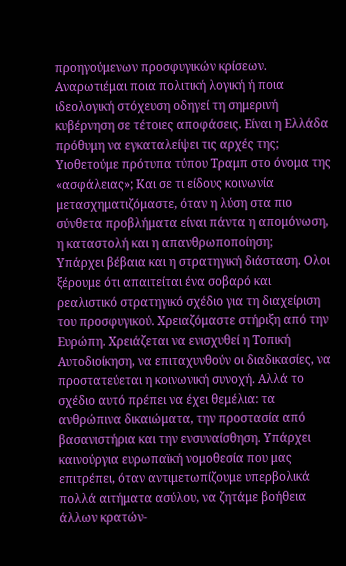προηγούμενων προσφυγικών κρίσεων.
Αναρωτιέμαι ποια πολιτική λογική ή ποια ιδεολογική στόχευση οδηγεί τη σημερινή κυβέρνηση σε τέτοιες αποφάσεις. Είναι η Ελλάδα πρόθυμη να εγκαταλείψει τις αρχές της; Υιοθετούμε πρότυπα τύπου Τραμπ στο όνομα της «ασφάλειας»; Και σε τι είδους κοινωνία μετασχηματιζόμαστε, όταν η λύση στα πιο σύνθετα προβλήματα είναι πάντα η απομόνωση, η καταστολή και η απανθρωποποίηση;
Υπάρχει βέβαια και η στρατηγική διάσταση. Ολοι ξέρουμε ότι απαιτείται ένα σοβαρό και ρεαλιστικό στρατηγικό σχέδιο για τη διαχείριση του προσφυγικού. Χρειαζόμαστε στήριξη από την Ευρώπη. Χρειάζεται να ενισχυθεί η Τοπική Αυτοδιοίκηση, να επιταχυνθούν οι διαδικασίες, να προστατεύεται η κοινωνική συνοχή. Αλλά το σχέδιο αυτό πρέπει να έχει θεμέλια: τα ανθρώπινα δικαιώματα, την προστασία από βασανιστήρια και την ενσυναίσθηση. Υπάρχει καινούργια ευρωπαϊκή νομοθεσία που μας επιτρέπει, όταν αντιμετωπίζουμε υπερβολικά πολλά αιτήματα ασύλου, να ζητάμε βοήθεια άλλων κρατών-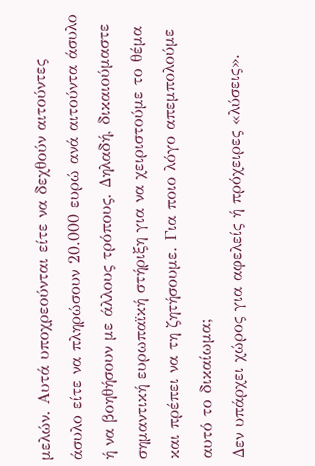μελών. Αυτά υποχρεούνται είτε να δεχθούν αιτούντες άσυλο είτε να πληρώσουν 20.000 ευρώ ανά αιτούντα άσυλο ή να βοηθήσουν με άλλους τρόπους. Δηλαδή, δικαιούμαστε σημαντική ευρωπαϊκή στήριξη για να χειριστούμε το θέμα και πρέπει να τη ζητήσουμε. Για ποιο λόγο απεμπολούμε αυτό το δικαίωμα;
Δεν υπάρχει χώρος για αφελείς ή πρόχειρες «λύσεις».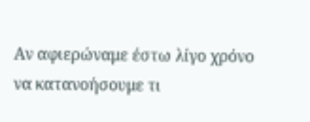Αν αφιερώναμε έστω λίγο χρόνο να κατανοήσουμε τι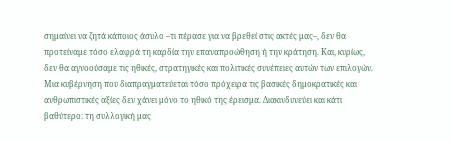σημαίνει να ζητά κάποιος άσυλο –τι πέρασε για να βρεθεί στις ακτές μας–, δεν θα προτείναμε τόσο ελαφρά τη καρδία την επαναπροώθηση ή την κράτηση. Και, κυρίως, δεν θα αγνοούσαμε τις ηθικές, στρατηγικές και πολιτικές συνέπειες αυτών των επιλογών.
Μια κυβέρνηση που διαπραγματεύεται τόσο πρόχειρα τις βασικές δημοκρατικές και ανθρωπιστικές αξίες δεν χάνει μόνο το ηθικό της έρεισμα. Διακινδυνεύει και κάτι βαθύτερο: τη συλλογική μας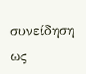συνείδηση ως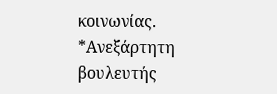κοινωνίας.
*Ανεξάρτητη βουλευτής